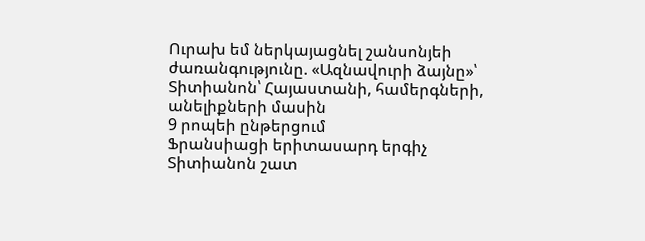Ուրախ եմ ներկայացնել շանսոնյեի ժառանգությունը. «Ազնավուրի ձայնը»՝ Տիտիանոն՝ Հայաստանի, համերգների, անելիքների մասին
9 րոպեի ընթերցում
Ֆրանսիացի երիտասարդ երգիչ Տիտիանոն շատ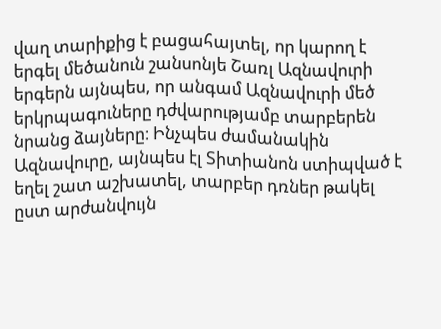վաղ տարիքից է բացահայտել, որ կարող է երգել մեծանուն շանսոնյե Շառլ Ազնավուրի երգերն այնպես, որ անգամ Ազնավուրի մեծ երկրպագուները դժվարությամբ տարբերեն նրանց ձայները։ Ինչպես ժամանակին Ազնավուրը, այնպես էլ Տիտիանոն ստիպված է եղել շատ աշխատել, տարբեր դռներ թակել ըստ արժանվույն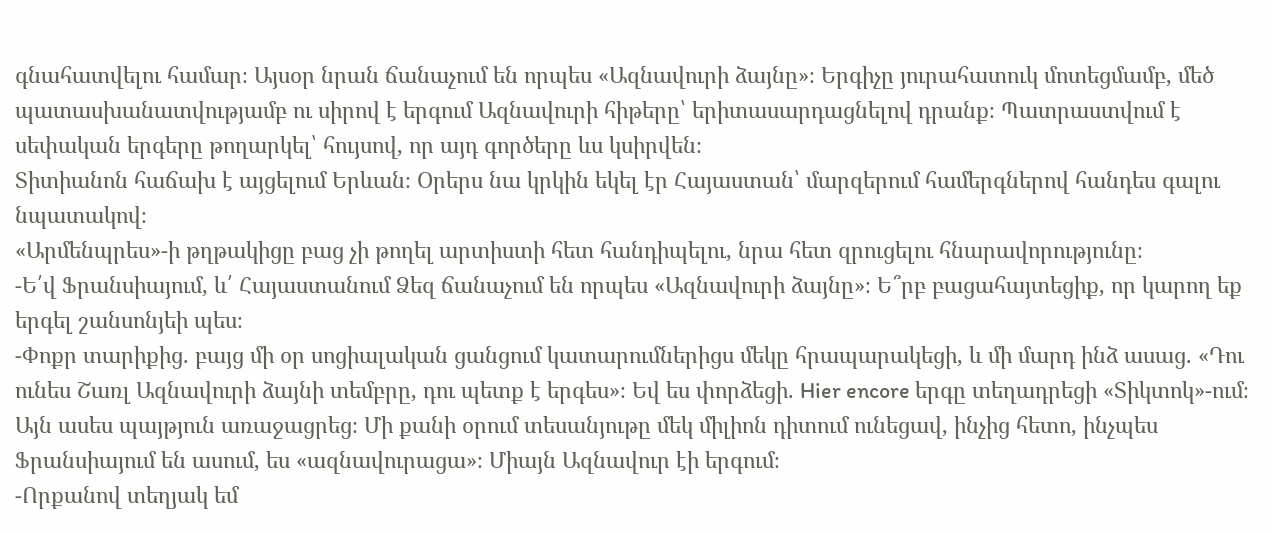գնահատվելու համար։ Այսօր նրան ճանաչում են որպես «Ազնավուրի ձայնը»։ Երգիչը յուրահատուկ մոտեցմամբ, մեծ պատասխանատվությամբ ու սիրով է երգում Ազնավուրի հիթերը՝ երիտասարդացնելով դրանք։ Պատրաստվում է սեփական երգերը թողարկել՝ հույսով, որ այդ գործերը ևս կսիրվեն։
Տիտիանոն հաճախ է այցելում Երևան։ Օրերս նա կրկին եկել էր Հայաստան՝ մարզերում համերգներով հանդես գալու նպատակով։
«Արմենպրես»-ի թղթակիցը բաց չի թողել արտիստի հետ հանդիպելու, նրա հետ զրուցելու հնարավորությունը։
-Ե՛վ Ֆրանսիայում, և՛ Հայաստանում Ձեզ ճանաչում են որպես «Ազնավուրի ձայնը»։ Ե՞րբ բացահայտեցիք, որ կարող եք երգել շանսոնյեի պես։
-Փոքր տարիքից. բայց մի օր սոցիալական ցանցում կատարումներիցս մեկը հրապարակեցի, և մի մարդ ինձ ասաց. «Դու ունես Շառլ Ազնավուրի ձայնի տեմբրը, դու պետք է երգես»։ Եվ ես փորձեցի. Hier encore երգը տեղադրեցի «Տիկտոկ»-ում։ Այն ասես պայթյուն առաջացրեց։ Մի քանի օրում տեսանյութը մեկ միլիոն դիտում ունեցավ, ինչից հետո, ինչպես Ֆրանսիայում են ասում, ես «ազնավուրացա»։ Միայն Ազնավուր էի երգում։
-Որքանով տեղյակ եմ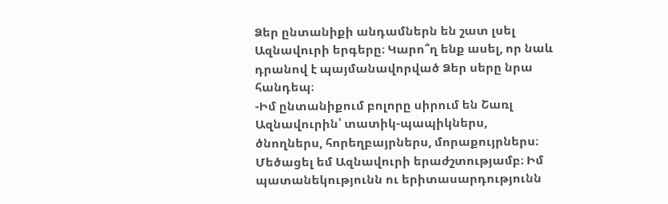Ձեր ընտանիքի անդամներն են շատ լսել Ազնավուրի երգերը։ Կարո՞ղ ենք ասել, որ նաև դրանով է պայմանավորված Ձեր սերը նրա հանդեպ։
-Իմ ընտանիքում բոլորը սիրում են Շառլ Ազնավուրին՝ տատիկ-պապիկներս, ծնողներս, հորեղբայրներս, մորաքույրներս։ Մեծացել եմ Ազնավուրի երաժշտությամբ։ Իմ պատանեկությունն ու երիտասարդությունն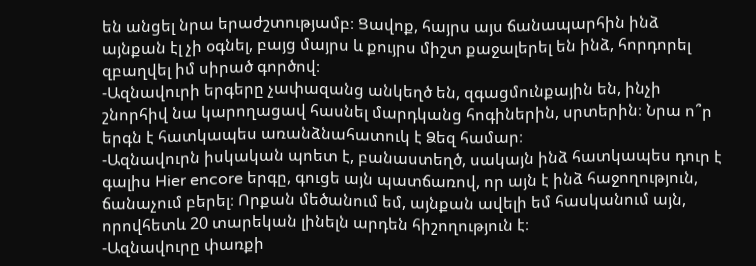են անցել նրա երաժշտությամբ։ Ցավոք, հայրս այս ճանապարհին ինձ այնքան էլ չի օգնել, բայց մայրս և քույրս միշտ քաջալերել են ինձ, հորդորել զբաղվել իմ սիրած գործով։
-Ազնավուրի երգերը չափազանց անկեղծ են, զգացմունքային են, ինչի շնորհիվ նա կարողացավ հասնել մարդկանց հոգիներին, սրտերին։ Նրա ո՞ր երգն է հատկապես առանձնահատուկ է Ձեզ համար։
-Ազնավուրն իսկական պոետ է, բանաստեղծ, սակայն ինձ հատկապես դուր է գալիս Hier encore երգը, գուցե այն պատճառով, որ այն է ինձ հաջողություն, ճանաչում բերել։ Որքան մեծանում եմ, այնքան ավելի եմ հասկանում այն, որովհետև 20 տարեկան լինելն արդեն հիշողություն է։
-Ազնավուրը փառքի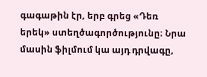գագաթին էր, երբ գրեց «Դեռ երեկ» ստեղծագործությունը։ Նրա մասին ֆիլմում կա այդ դրվագը,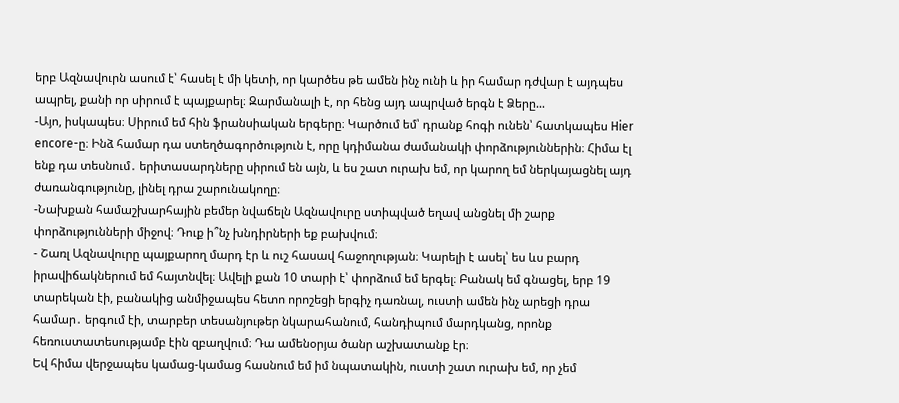երբ Ազնավուրն ասում է՝ հասել է մի կետի, որ կարծես թե ամեն ինչ ունի և իր համար դժվար է այդպես ապրել, քանի որ սիրում է պայքարել։ Զարմանալի է, որ հենց այդ ապրված երգն է Ձերը...
-Այո, իսկապես։ Սիրում եմ հին ֆրանսիական երգերը։ Կարծում եմ՝ դրանք հոգի ունեն՝ հատկապես Hier encore-ը։ Ինձ համար դա ստեղծագործություն է, որը կդիմանա ժամանակի փորձություններին։ Հիմա էլ ենք դա տեսնում․ երիտասարդները սիրում են այն, և ես շատ ուրախ եմ, որ կարող եմ ներկայացնել այդ ժառանգությունը, լինել դրա շարունակողը։
-Նախքան համաշխարհային բեմեր նվաճելն Ազնավուրը ստիպված եղավ անցնել մի շարք փորձությունների միջով։ Դուք ի՞նչ խնդիրների եք բախվում։
- Շառլ Ազնավուրը պայքարող մարդ էր և ուշ հասավ հաջողության։ Կարելի է ասել՝ ես ևս բարդ իրավիճակներում եմ հայտնվել։ Ավելի քան 10 տարի է՝ փորձում եմ երգել։ Բանակ եմ գնացել, երբ 19 տարեկան էի, բանակից անմիջապես հետո որոշեցի երգիչ դառնալ, ուստի ամեն ինչ արեցի դրա համար․ երգում էի, տարբեր տեսանյութեր նկարահանում, հանդիպում մարդկանց, որոնք հեռուստատեսությամբ էին զբաղվում։ Դա ամենօրյա ծանր աշխատանք էր։
Եվ հիմա վերջապես կամաց-կամաց հասնում եմ իմ նպատակին, ուստի շատ ուրախ եմ, որ չեմ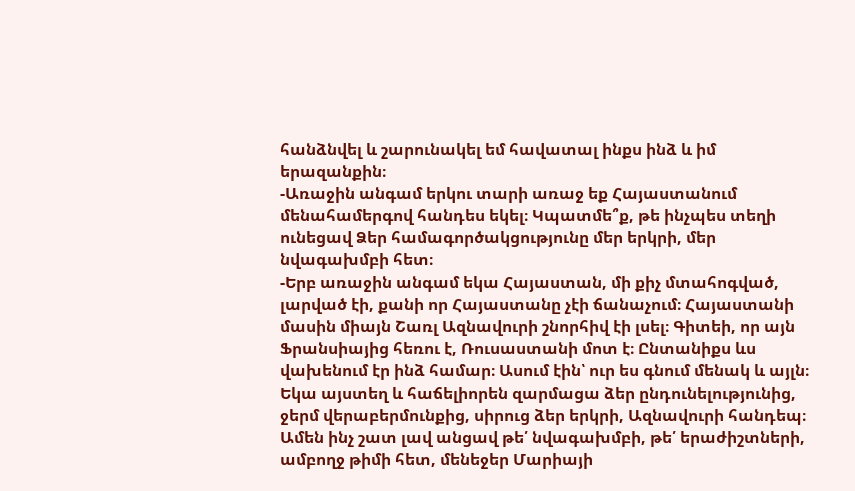հանձնվել և շարունակել եմ հավատալ ինքս ինձ և իմ երազանքին։
-Առաջին անգամ երկու տարի առաջ եք Հայաստանում մենահամերգով հանդես եկել։ Կպատմե՞ք, թե ինչպես տեղի ունեցավ Ձեր համագործակցությունը մեր երկրի, մեր նվագախմբի հետ։
-Երբ առաջին անգամ եկա Հայաստան, մի քիչ մտահոգված, լարված էի, քանի որ Հայաստանը չէի ճանաչում։ Հայաստանի մասին միայն Շառլ Ազնավուրի շնորհիվ էի լսել։ Գիտեի, որ այն Ֆրանսիայից հեռու է, Ռուսաստանի մոտ է։ Ընտանիքս ևս վախենում էր ինձ համար։ Ասում էին՝ ուր ես գնում մենակ և այլն։ Եկա այստեղ և հաճելիորեն զարմացա ձեր ընդունելությունից, ջերմ վերաբերմունքից, սիրուց ձեր երկրի, Ազնավուրի հանդեպ։ Ամեն ինչ շատ լավ անցավ թե՛ նվագախմբի, թե՛ երաժիշտների, ամբողջ թիմի հետ, մենեջեր Մարիայի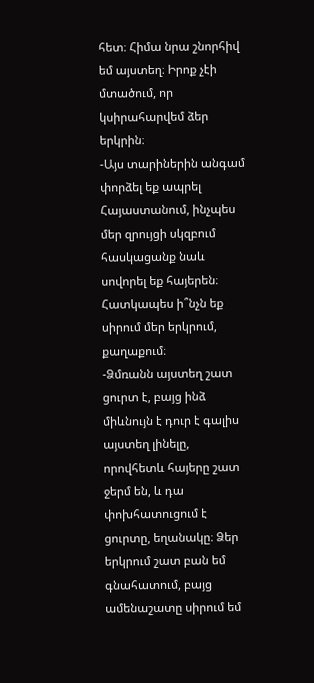հետ։ Հիմա նրա շնորհիվ եմ այստեղ։ Իրոք չէի մտածում, որ կսիրահարվեմ ձեր երկրին։
-Այս տարիներին անգամ փորձել եք ապրել Հայաստանում, ինչպես մեր զրույցի սկզբում հասկացանք նաև սովորել եք հայերեն։ Հատկապես ի՞նչն եք սիրում մեր երկրում, քաղաքում։
-Ձմռանն այստեղ շատ ցուրտ է, բայց ինձ միևնույն է դուր է գալիս այստեղ լինելը, որովհետև հայերը շատ ջերմ են, և դա փոխհատուցում է ցուրտը, եղանակը։ Ձեր երկրում շատ բան եմ գնահատում, բայց ամենաշատը սիրում եմ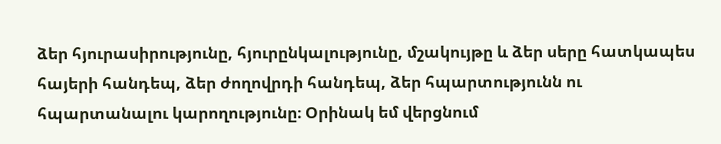ձեր հյուրասիրությունը, հյուրընկալությունը, մշակույթը և ձեր սերը հատկապես հայերի հանդեպ, ձեր ժողովրդի հանդեպ, ձեր հպարտությունն ու հպարտանալու կարողությունը։ Օրինակ եմ վերցնում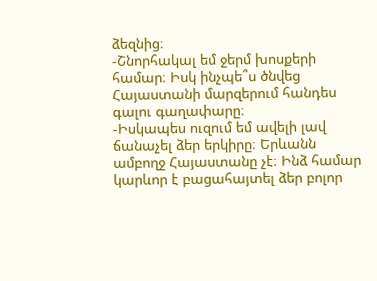ձեզնից։
-Շնորհակալ եմ ջերմ խոսքերի համար։ Իսկ ինչպե՞ս ծնվեց Հայաստանի մարզերում հանդես գալու գաղափարը։
-Իսկապես ուզում եմ ավելի լավ ճանաչել ձեր երկիրը։ Երևանն ամբողջ Հայաստանը չէ։ Ինձ համար կարևոր է բացահայտել ձեր բոլոր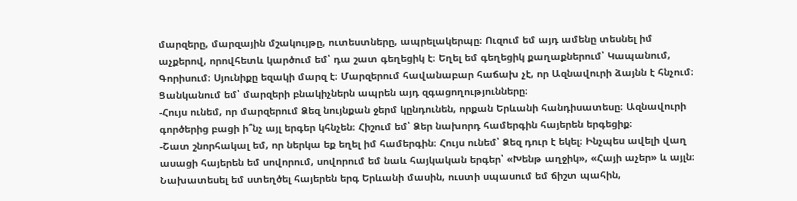մարզերը, մարզային մշակույթը, ուտեստները, ապրելակերպը։ Ուզում եմ այդ ամենը տեսնել իմ աչքերով, որովհետև կարծում եմ՝ դա շատ գեղեցիկ է։ Եղել եմ գեղեցիկ քաղաքներում՝ Կապանում, Գորիսում։ Սյունիքը եզակի մարզ է։ Մարզերում հավանաբար հաճախ չէ, որ Ազնավուրի ձայնն է հնչում։ Ցանկանում եմ՝ մարզերի բնակիչներն ապրեն այդ զգացողությունները։
-Հույս ունեմ, որ մարզերում Ձեզ նույնքան ջերմ կընդունեն, որքան Երևանի հանդիսատեսը։ Ազնավուրի գործերից բացի ի՞նչ այլ երգեր կհնչեն։ Հիշում եմ՝ Ձեր նախորդ համերգին հայերեն երգեցիք։
-Շատ շնորհակալ եմ, որ ներկա եք եղել իմ համերգին։ Հույս ունեմ՝ Ձեզ դուր է եկել։ Ինչպես ավելի վաղ ասացի հայերեն եմ սովորում, սովորում եմ նաև հայկական երգեր՝ «Խենթ աղջիկ», «Հայի աչեր» և այլն։ Նախատեսել եմ ստեղծել հայերեն երգ Երևանի մասին, ուստի սպասում եմ ճիշտ պահին,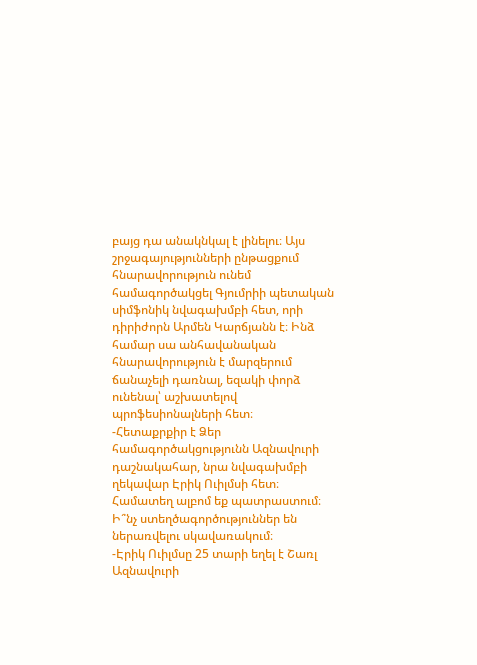բայց դա անակնկալ է լինելու։ Այս շրջագայությունների ընթացքում հնարավորություն ունեմ համագործակցել Գյումրիի պետական սիմֆոնիկ նվագախմբի հետ, որի դիրիժորն Արմեն Կարճյանն է։ Ինձ համար սա անհավանական հնարավորություն է մարզերում ճանաչելի դառնալ, եզակի փորձ ունենալ՝ աշխատելով պրոֆեսիոնալների հետ։
-Հետաքրքիր է Ձեր համագործակցությունն Ազնավուրի դաշնակահար, նրա նվագախմբի ղեկավար Էրիկ Ուիլմսի հետ։ Համատեղ ալբոմ եք պատրաստում։ Ի՞նչ ստեղծագործություններ են ներառվելու սկավառակում։
-Էրիկ Ուիլմսը 25 տարի եղել է Շառլ Ազնավուրի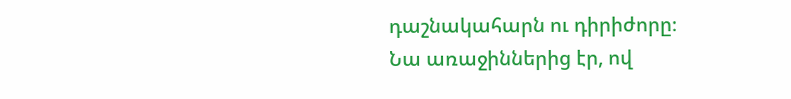դաշնակահարն ու դիրիժորը։
Նա առաջիններից էր, ով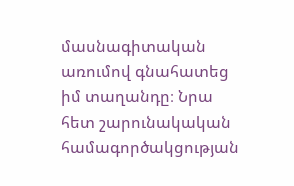մասնագիտական առումով գնահատեց իմ տաղանդը։ Նրա հետ շարունակական համագործակցության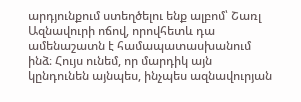արդյունքում ստեղծելու ենք ալբոմ՝ Շառլ Ազնավուրի ոճով, որովհետև դա ամենաշատն է համապատասխանում ինձ։ Հույս ունեմ, որ մարդիկ այն կընդունեն այնպես, ինչպես ազնավուրյան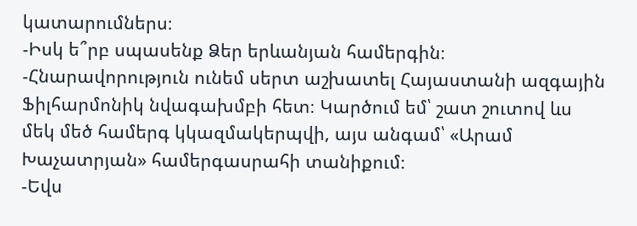կատարումներս։
-Իսկ ե՞րբ սպասենք Ձեր երևանյան համերգին։
-Հնարավորություն ունեմ սերտ աշխատել Հայաստանի ազգային Ֆիլհարմոնիկ նվագախմբի հետ։ Կարծում եմ՝ շատ շուտով ևս մեկ մեծ համերգ կկազմակերպվի, այս անգամ՝ «Արամ Խաչատրյան» համերգասրահի տանիքում։
-Եվս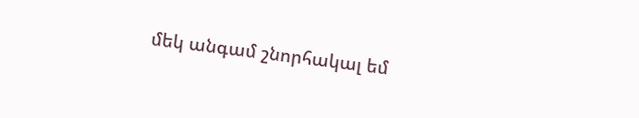մեկ անգամ շնորհակալ եմ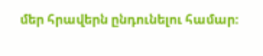մեր հրավերն ընդունելու համար։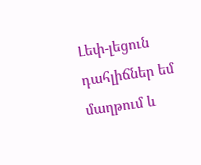Լեփ-լեցուն դահլիճներ եմ մաղթում և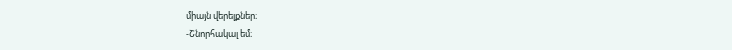միայն վերելքներ։
-Շնորհակալ եմ։